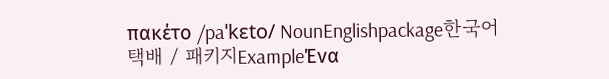πακέτο /paˈkɛto/ NounEnglishpackage한국어택배 / 패키지ExampleΈνα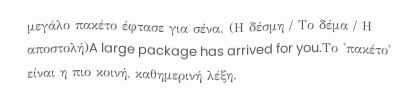μεγάλο πακέτο έφτασε για σένα. (Η δέσμη / Το δέμα / Η αποστολή)A large package has arrived for you.Το 'πακέτο' είναι η πιο κοινή, καθημερινή λέξη.